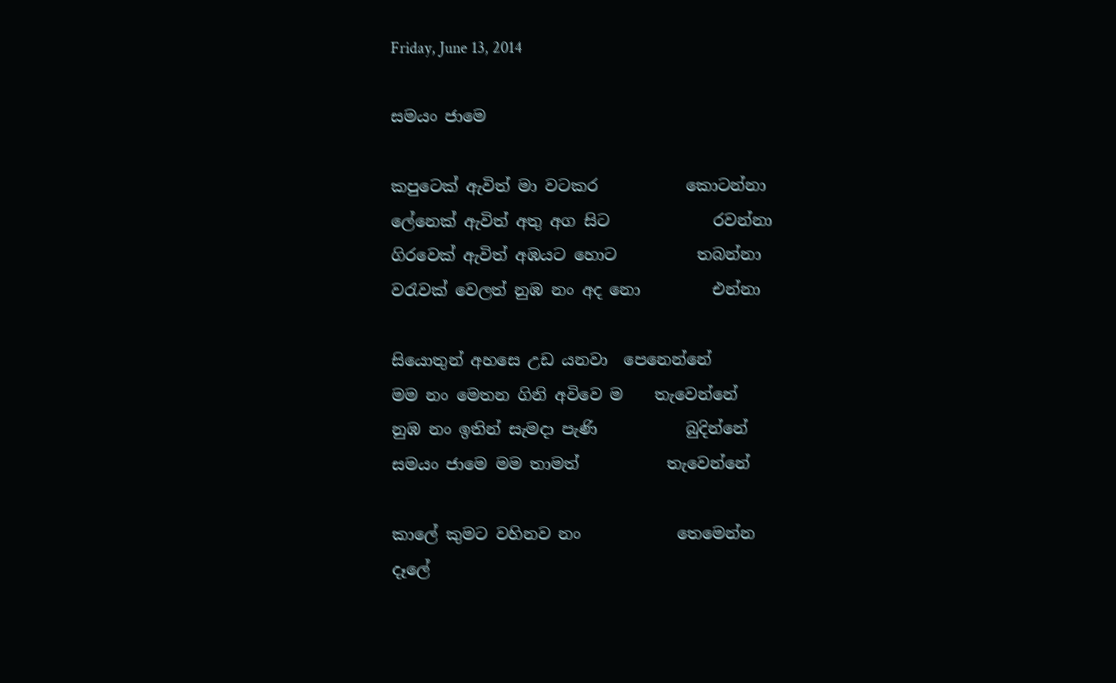Friday, June 13, 2014

සමයං ජාමෙ

කපුටෙක් ඇවිත් මා වටකර           කොටන්නා
ලේනෙක් ඇවිත් අතු අග සිට             රවන්නා
ගිරවෙක් ඇවිත් අඹයට හොට          තබන්නා
වරැවක් වෙලත් නුඹ නං අද නො         එන්නා

සියොතුන් අහසෙ උඩ යනවා  පෙනෙන්නේ
මම නං මෙතන ගිනි අවිවෙ ම    තැවෙන්නේ
නුඹ නං ඉතින් සැමදා පැණි           බුදින්නේ
සමයං ජාමෙ මම තාමත්           තැවෙන්නේ

කාලේ කුමට වහිනව නං            තෙමෙන්න
දෑලේ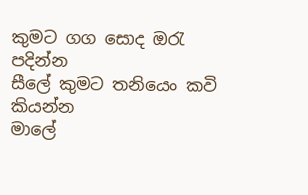කුමට ගග සොද ඔරැ               පදින්න
සීලේ කුමට තනියෙං කවි               කියන්න
මාලේ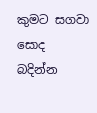කුමට සගවා සොද                බදින්න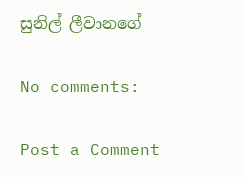සුනිල් ලීවානගේ

No comments:

Post a Comment